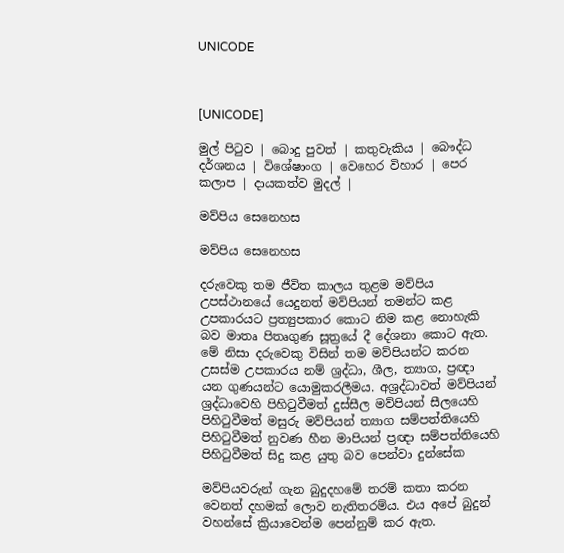UNICODE



[UNICODE]

මුල් පිටුව | බොදු පුවත් | කතුවැකිය | බෞද්ධ දර්ශනය | විශේෂාංග | වෙහෙර විහාර | පෙර කලාප | දායකත්ව මුදල් |

මව්පිය සෙනෙහස

මව්පිය සෙනෙහස

දරුවෙකු තම ජීවිත කාලය තුළම මව්පිය උපස්ථානයේ යෙදුනත් මව්පියන් තමන්ට කළ උපකාරයට ප්‍රත්‍යුපකාර කොට නිම කළ නොහැකි බව මාතෘ පිතෘගුණ සූත්‍රයේ දී දේශනා කොට ඇත. මේ නිසා දරුවෙකු විසින් තම මව්පියන්ට කරන උසස්ම උපකාරය නම් ශ්‍රද්ධා, ශීල, ත්‍යාග, ප්‍රඥා යන ගුණයන්ට යොමුකරලීමය. අශ්‍රද්ධාවත් මව්පියන් ශ්‍රද්ධාවෙහි පිහිටුවීමත් දුස්සීල මව්පියන් සීලයෙහි පිහිටුවීමත් මසුරු මව්පියන් ත්‍යාග සම්පත්තියෙහි පිහිටුවීමත් නුවණ හීන මාපියන් ප්‍රඥා සම්පත්තියෙහි පිහිටුවීමත් සිදු කළ යුතු බව පෙන්වා දුන්සේක

මව්පියවරුන් ගැන බුදුදහමේ තරම් කතා කරන වෙනත් දහමක් ලොව නැතිතරම්ය. එය අපේ බුදුන් වහන්සේ ක්‍රියාවෙන්ම පෙන්නුම් කර ඇත.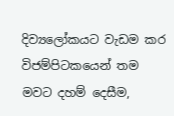දිව්‍යලෝකයට වැඩම කර විජම්පිටකයෙන් තම මවට දහම් දෙසීම,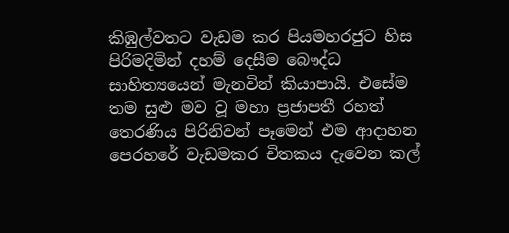කිඹුල්වතට වැඩම කර පියමහරජුට හිස පිරිමදිමින් දහම් දෙසීම බෞද්ධ සාහිත්‍යයෙන් මැනවින් කියාපායි. එසේම තම සුළු මව වූ මහා ප්‍රජාපතී රහත් තෙරණිය පිරිනිවන් පෑමෙන් එම ආදාහන පෙරහරේ වැඩමකර චිතකය දැවෙන කල්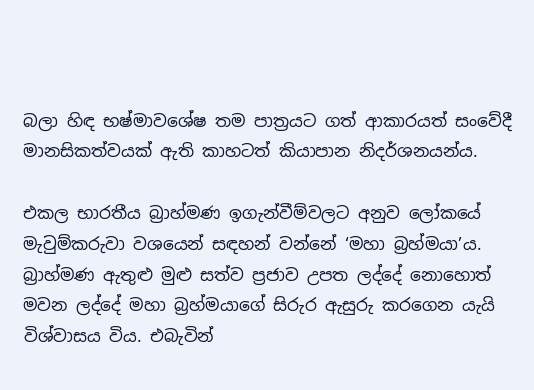බලා හිඳ භෂ්මාවශේෂ තම පාත්‍රයට ගත් ආකාරයත් සංවේදී මානසිකත්වයක් ඇති කාහටත් කියාපාන නිදර්ශනයන්ය.

එකල භාරතීය බ්‍රාහ්මණ ඉගැන්වීම්වලට අනුව ලෝකයේ මැවුම්කරුවා වශයෙන් සඳහන් වන්නේ ‘මහා බ්‍රහ්මයා’ය. බ්‍රාහ්මණ ඇතුළු මුළු සත්ව ප්‍රජාව උපත ලද්දේ නොහොත් මවන ලද්දේ මහා බ්‍රහ්මයාගේ සිරුර ඇසුරු කරගෙන යැයි විශ්වාසය විය. එබැවින්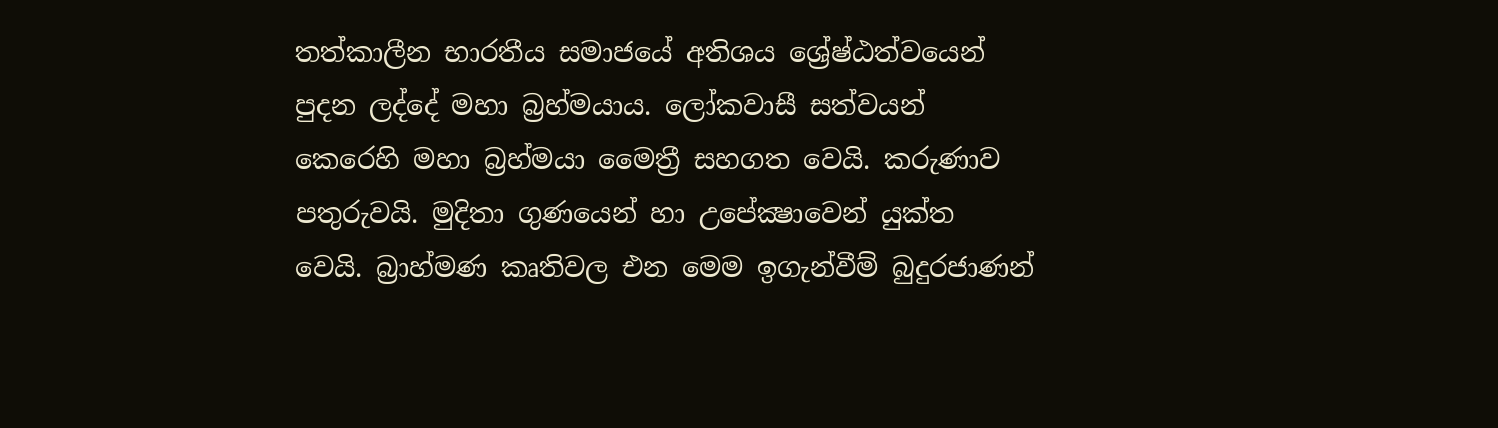තත්කාලීන භාරතීය සමාජයේ අතිශය ශ්‍රේෂ්ඨත්වයෙන් පුදන ලද්දේ මහා බ්‍රහ්මයාය. ලෝකවාසී සත්වයන් කෙරෙහි මහා බ්‍රහ්මයා මෛත්‍රී සහගත වෙයි. කරුණාව පතුරුවයි. මුදිතා ගුණයෙන් හා උපේක්‍ෂාවෙන් යුක්ත වෙයි. බ්‍රාහ්මණ කෘතිවල එන මෙම ඉගැන්වීම් බුදුරජාණන්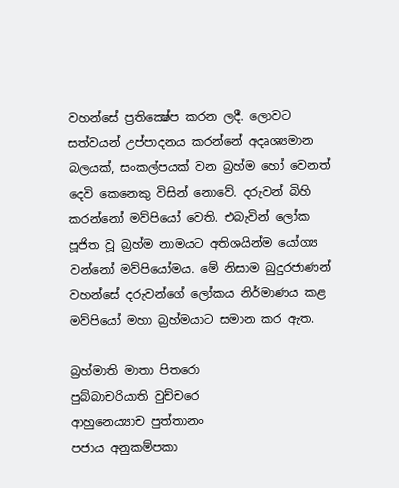වහන්සේ ප්‍රතික්‍ෂේප කරන ලදී. ලොවට සත්වයන් උප්පාදනය කරන්නේ අදෘශ්‍යමාන බලයක්, සංකල්පයක් වන බ්‍රහ්ම හෝ වෙනත් දෙවි කෙනෙකු විසින් නොවේ. දරුවන් බිහි කරන්නෝ මව්පියෝ වෙති. එබැවින් ලෝක පූජිත වූ බ්‍රහ්ම නාමයට අතිශයින්ම යෝග්‍ය වන්නෝ මව්පියෝමය. මේ නිසාම බුදුරජාණන් වහන්සේ දරුවන්ගේ ලෝකය නිර්මාණය කළ මව්පියෝ මහා බ්‍රහ්මයාට සමාන කර ඇත.

බ්‍රහ්මාති මාතා පිතරො
පුබ්බාචරියාති වුච්චරෙ
ආහුනෙය්‍යාච පුත්තානං
පජාය අනුකම්පකා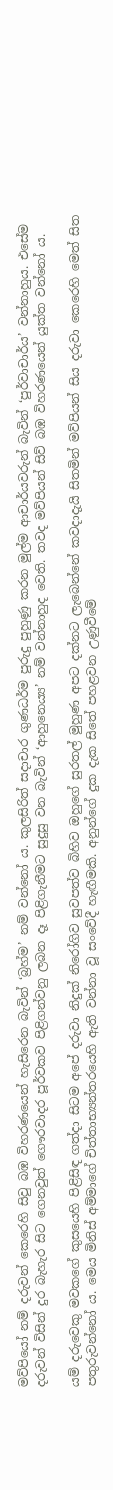මව්පියෝ නම් දරුවන් කෙරෙහි සිවු බඹ විහරණයෙන් හැසිරෙන බැවින් ‘බ්‍රහ්ම’ නම් වන්නෝ ය. කුලසිරිත් සදාචාර ගුණධර්ම පුරුදු පුහුණු කරන මුල්ම ආචාර්යවරුන් බැවින් ‘පුර්වාචාර්ය’ වන්නාහුය. එසේම දරුවන් විසින් දුර බැහැර සිට ගෙනවුත් ගෞරවාදර පූර්වකව පිළිගන්වනු ලබන දෑ පිළිගැනීමට සුදුසු වන බැවින් ‘ආහුනෙය්‍ය’ නම් වන්නාහුද වෙති. තවද මව්පියන් සිව් බඹ විහරණයෙන් යුක්ත වන්නෝ ය.

යම් දරුවෙකු මවකගේ කුසයෙහි පිළිසිඳ ගත්දා සිටම අපේ දරුවා නිදුක් නිරෝගිව සුවපත්ව බිහිව ඔහුගේ සුරතල් මුහුණ අපට දක්නට ලැබෙන්නේ කවදාදැයි සිතමින් මව්පියන් සිය දරුවා කෙරෙහි මෙත් සිත පතුරුවන්නෝ ය. මෙය මිනිස් අම්මාගේ චිත්තාභ්‍යන්තරයෙහි ඇති වන්නා වූ සංවේදී හැඟීමකි. අනුන්ගේ දුක දැක සිතේ පහළවන උණුවීමේ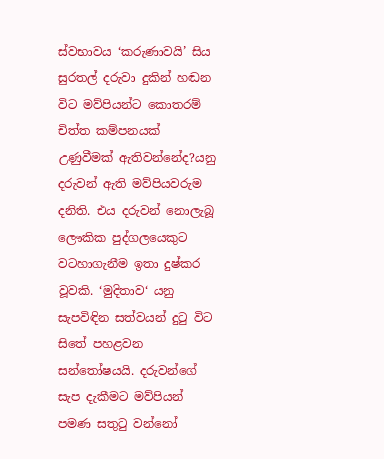ස්වභාවය ‘කරුණාවයි’ සිය සුරතල් දරුවා දුකින් හඬන විට මව්පියන්ට කොතරම් චිත්ත කම්පනයක් උණුවීමක් ඇතිවන්නේද?යනු දරුවන් ඇති මව්පියවරුම දනිති. එය දරුවන් නොලැබූ ලෞකික පුද්ගලයෙකුට වටහාගැනීම ඉතා දුෂ්කර වූවකි. ‘මුදිතාව‘ යනු සැපවිඳින සත්වයන් දුටු විට සිතේ පහළවන සන්තෝෂයයි. දරුවන්ගේ සැප දැකීමට මව්පියන් පමණ සතුටු වන්නෝ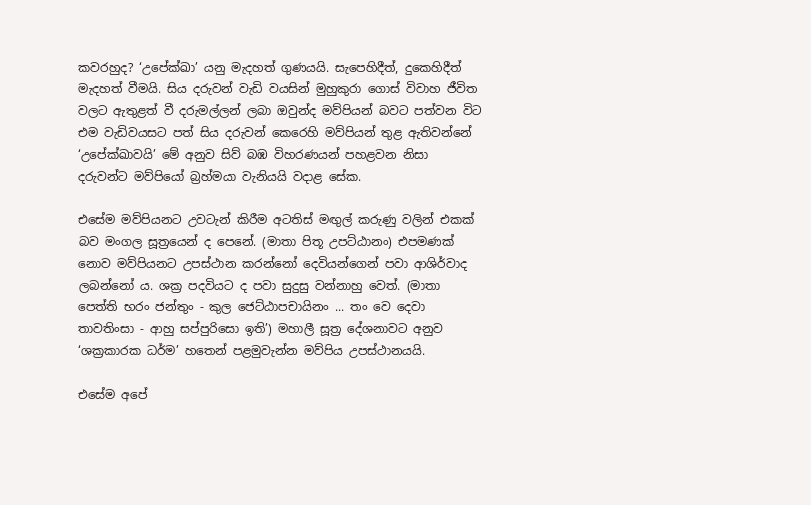කවරහුද? ‘උපේක්‍ඛා’ යනු මැදහත් ගුණයයි. සැපෙහිදීත්, දුකෙහිදීත් මැදහත් වීමයි. සිය දරුවන් වැඩි වයසින් මුහුකුරා ගොස් විවාහ ජීවිත වලට ඇතුළත් වී දරුමල්ලන් ලබා ඔවුන්ද මව්පියන් බවට පත්වන විට එම වැඩිවයසට පත් සිය දරුවන් කෙරෙහි මව්පියන් තුළ ඇතිවන්නේ ‘උපේක්‍ඛාවයි’ මේ අනුව සිව් බඹ විහරණයන් පහළවන නිසා දරුවන්ට මව්පියෝ බ්‍රහ්මයා වැනියයි වදාළ සේක.

එසේම මව්පියනට උවටැන් කිරීම අටතිස් මඟුල් කරුණු වලින් එකක් බව මංගල සූත්‍රයෙන් ද පෙනේ. (මාතා පිතූ උපට්ඨානං) එපමණක් නොව මව්පියනට උපස්ථාන කරන්නෝ දෙවියන්ගෙන් පවා ආශිර්වාද ලබන්නෝ ය. ශක්‍ර පදවියට ද පවා සුදුසු වන්නාහු වෙත්. (මාතා පෙත්ති භරං ජන්තුං - කුල ජෙට්ඨාපචායිනං ... තං වෙ දෙවා තාවතිංසා - ආහු සප්පුරිසො ඉති’) මහාලී සූත්‍ර දේශනාවට අනුව ‘ශක්‍රකාරක ධර්ම’ හතෙන් පළමුවැන්න මව්පිය උපස්ථානයයි.

එසේම අපේ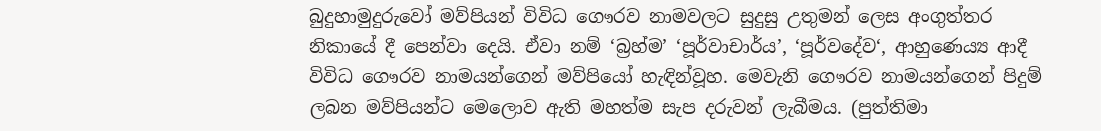බුදුහාමුදුරුවෝ මව්පියන් විවිධ ගෞරව නාමවලට සුදුසු උතුමන් ලෙස අංගුත්තර නිකායේ දී පෙන්වා දෙයි. ඒවා නම් ‘බ්‍රහ්ම’ ‘පූර්වාචාර්ය’, ‘පූර්වදේව‘, ආහුණෙය්‍ය ආදී විවිධ ගෞරව නාමයන්ගෙන් මව්පියෝ හැඳින්වූහ. මෙවැනි ගෞරව නාමයන්ගෙන් පිදුම් ලබන මව්පියන්ට මෙලොව ඇති මහත්ම සැප දරුවන් ලැබීමය. (පුත්තිමා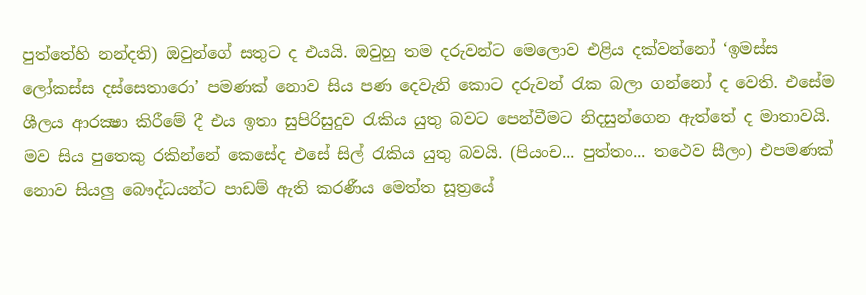පුත්තේහි නන්දති) ඔවුන්ගේ සතුට ද එයයි. ඔවුහු තම දරුවන්ට මෙලොව එළිය දක්වන්නෝ ‘ඉමස්ස ලෝකස්ස දස්සෙතාරො’ පමණක් නොව සිය පණ දෙවැනි කොට දරුවන් රැක බලා ගන්නෝ ද වෙති. එසේම ශීලය ආරක්‍ෂා කිරීමේ දී එය ඉතා සුපිරිසුදුව රැකිය යුතු බවට පෙන්වීමට නිදසුන්ගෙන ඇත්තේ ද මාතාවයි. මව සිය පුතෙකු රකින්නේ කෙසේද එසේ සිල් රැකිය යුතු බවයි. (පියංච... පුත්තං... තථෙව සීලං) එපමණක් නොව සියලු බෞද්ධයන්ට පාඩම් ඇති කරණීය මෙත්ත සූත්‍රයේ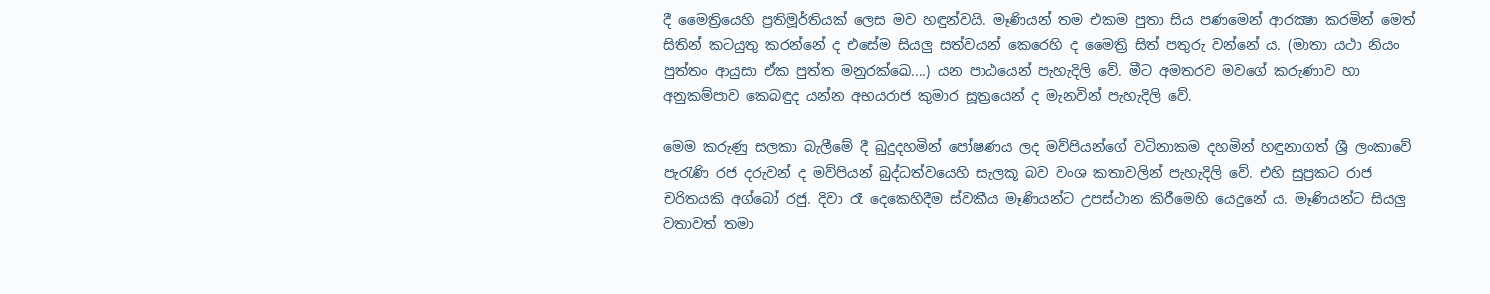දී මෛත්‍රියෙහි ප්‍රතිමූර්තියක් ලෙස මව හඳුන්වයි. මෑණියන් තම එකම පුතා සිය පණමෙන් ආරක්‍ෂා කරමින් මෙත් සිතින් කටයුතු කරන්නේ ද එසේම සියලු සත්වයන් කෙරෙහි ද මෛත්‍රි සිත් පතුරු වන්නේ ය. (මාතා යථා නියං පුත්තං ආයුසා ඒක පුත්ත මනුරක්ඛෙ....) යන පාඨයෙන් පැහැදිලි වේ. මීට අමතරව මවගේ කරුණාව හා අනුකම්පාව කෙබඳුද යන්න අභයරාජ කුමාර සූත්‍රයෙන් ද මැනවින් පැහැදිලි වේ.

මෙම කරුණු සලකා බැලීමේ දී බුදුදහමින් පෝෂණය ලද මව්පියන්ගේ වටිනාකම දහමින් හඳුනාගත් ශ්‍රී ලංකාවේ පැරැණි රජ දරුවන් ද මව්පියන් බුද්ධත්වයෙහි සැලකූ බව වංශ කතාවලින් පැහැදිලි වේ. එහි සුප්‍රකට රාජ චරිතයකි අග්බෝ රජු. දිවා රෑ දෙකෙහිදීම ස්වකීය මෑණියන්ට උපස්ථාන කිරීමෙහි යෙදුනේ ය. මෑණියන්ට සියලු වතාවත් තමා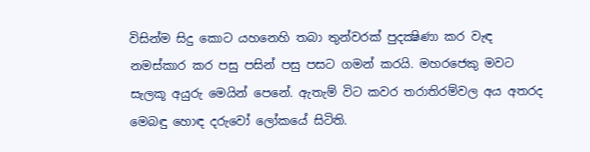විසින්ම සිදු කොට යහනෙහි තබා තුන්වරක් පුදක්‍ෂිණා කර වැඳ නමස්කාර කර පසු පසින් පසු පසට ගමන් කරයි. මහරජෙකු මවට සැලකූ අයුරු මෙයින් පෙනේ. ඇතැම් විට කවර තරාතිරම්වල අය අතරද මෙබඳු හොඳ දරුවෝ ලෝකයේ සිටිති.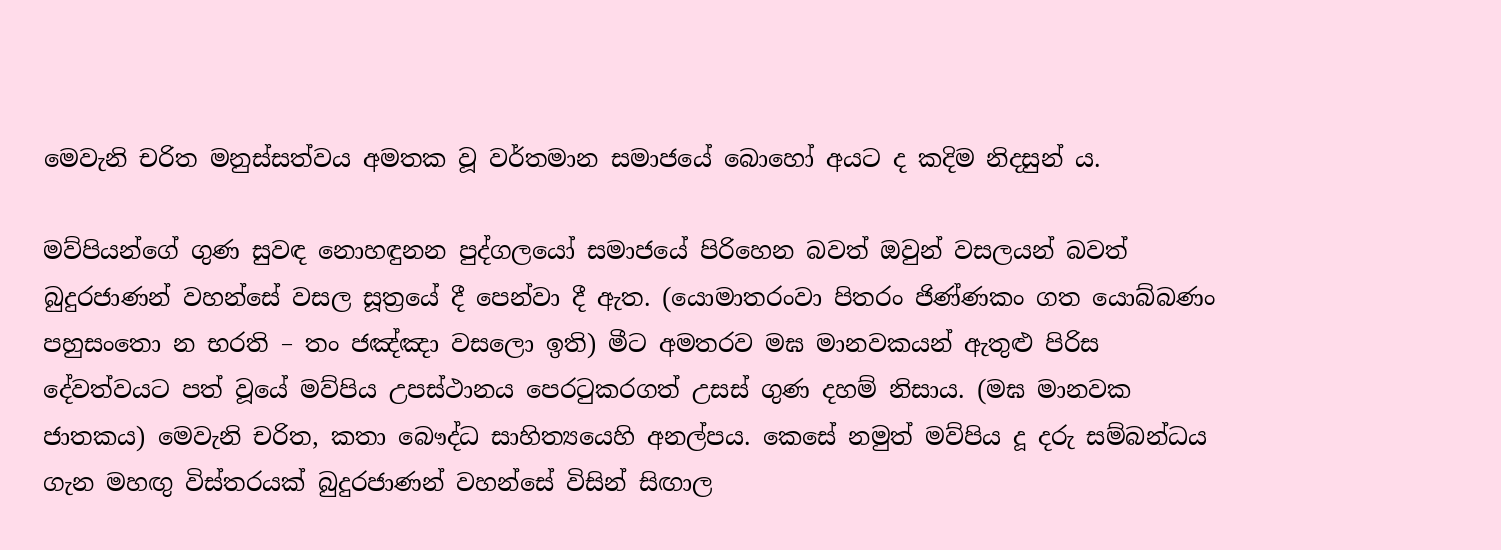මෙවැනි චරිත මනුස්සත්වය අමතක වූ වර්තමාන සමාජයේ බොහෝ අයට ද කදිම නිදසුන් ය.

මව්පියන්ගේ ගුණ සුවඳ නොහඳුනන පුද්ගලයෝ සමාජයේ පිරිහෙන බවත් ඔවුන් වසලයන් බවත් බුදුරජාණන් වහන්සේ වසල සූත්‍රයේ දී පෙන්වා දී ඇත. (යොමාතරංවා පිතරං ජිණ්ණකං ගත යොබ්බණං පහුසංතො න භරති – තං ජඤ්ඤා වසලො ඉති) මීට අමතරව මඝ මානවකයන් ඇතුළු පිරිස දේවත්වයට පත් වූයේ මව්පිය උපස්ථානය පෙරටුකරගත් උසස් ගුණ දහම් නිසාය. (මඝ මානවක ජාතකය) මෙවැනි චරිත, කතා බෞද්ධ සාහිත්‍යයෙහි අනල්පය. කෙසේ නමුත් මව්පිය දූ දරු සම්බන්ධය ගැන මහඟු විස්තරයක් බුදුරජාණන් වහන්සේ විසින් සිඟාල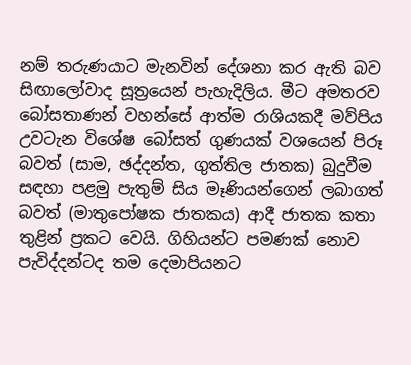නම් තරුණයාට මැනවින් දේශනා කර ඇති බව සිඟාලෝවාද සූත්‍රයෙන් පැහැදිලිය. මීට අමතරව බෝසතාණන් වහන්සේ ආත්ම රාශියකදී මව්පිය උවටැන විශේෂ බෝසත් ගුණයක් වශයෙන් පිරූ බවත් (සාම, ඡද්දන්ත, ගුත්තිල ජාතක) බුදුවීම සඳහා පළමු පැතුම් සිය මෑණියන්ගෙන් ලබාගත් බවත් (මාතුපෝෂක ජාතකය) ආදී ජාතක කතා තුළින් ප්‍රකට වෙයි. ගිහියන්ට පමණක් නොව පැවිද්දන්ටද තම දෙමාපියනට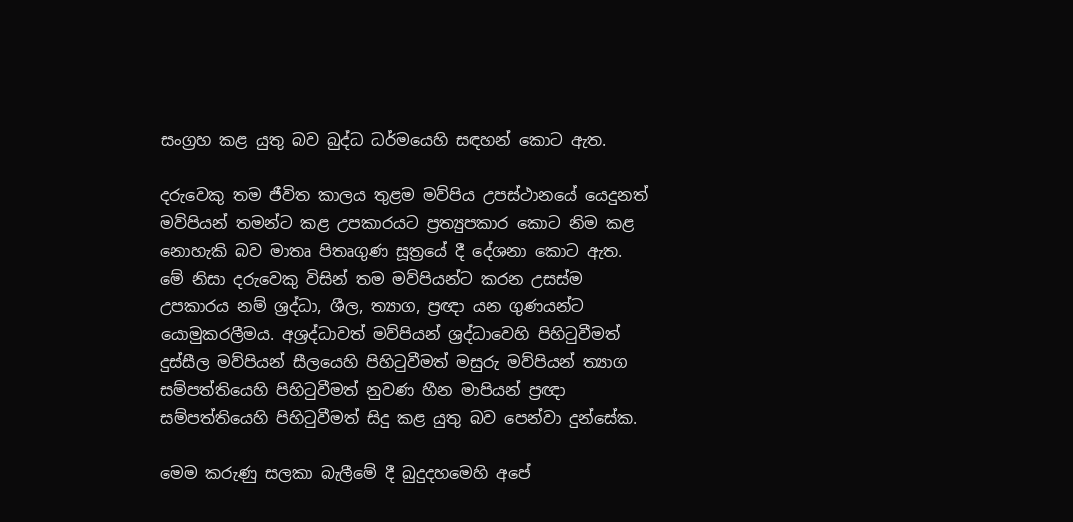සංග්‍රහ කළ යුතු බව බුද්ධ ධර්මයෙහි සඳහන් කොට ඇත.

දරුවෙකු තම ජීවිත කාලය තුළම මව්පිය උපස්ථානයේ යෙදුනත් මව්පියන් තමන්ට කළ උපකාරයට ප්‍රත්‍යුපකාර කොට නිම කළ නොහැකි බව මාතෘ පිතෘගුණ සූත්‍රයේ දී දේශනා කොට ඇත. මේ නිසා දරුවෙකු විසින් තම මව්පියන්ට කරන උසස්ම උපකාරය නම් ශ්‍රද්ධා, ශීල, ත්‍යාග, ප්‍රඥා යන ගුණයන්ට යොමුකරලීමය. අශ්‍රද්ධාවත් මව්පියන් ශ්‍රද්ධාවෙහි පිහිටුවීමත් දුස්සීල මව්පියන් සීලයෙහි පිහිටුවීමත් මසුරු මව්පියන් ත්‍යාග සම්පත්තියෙහි පිහිටුවීමත් නුවණ හීන මාපියන් ප්‍රඥා සම්පත්තියෙහි පිහිටුවීමත් සිදු කළ යුතු බව පෙන්වා දුන්සේක.

මෙම කරුණු සලකා බැලීමේ දී බුදුදහමෙහි අපේ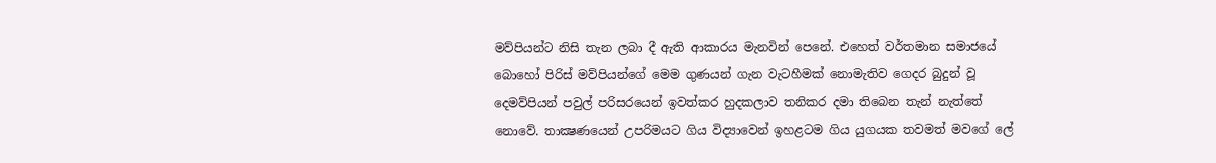මව්පියන්ට නිසි තැන ලබා දී ඇති ආකාරය මැනවින් පෙනේ. එහෙත් වර්තමාන සමාජයේ බොහෝ පිරිස් මව්පියන්ගේ මෙම ගුණයන් ගැන වැටහීමක් නොමැතිව ගෙදර බුදුන් වූ දෙමව්පියන් පවුල් පරිසරයෙන් ඉවත්කර හුදකලාව තනිකර දමා තිබෙන තැන් නැත්තේ නොවේ. තාක්‍ෂණයෙන් උපරිමයට ගිය විද්‍යාවෙන් ඉහළටම ගිය යුගයක තවමත් මවගේ ලේ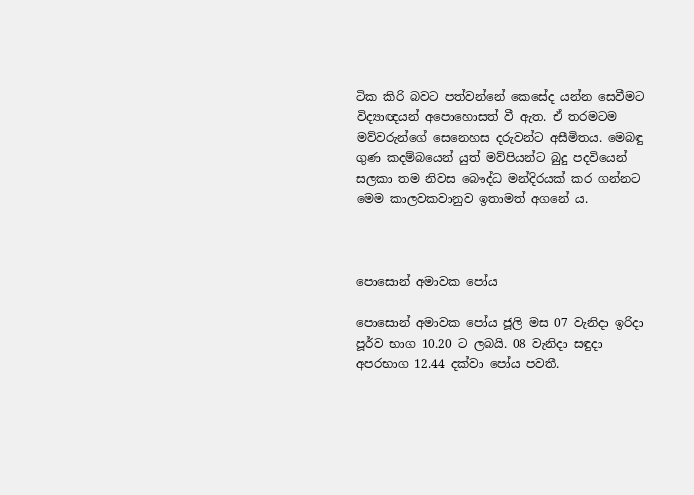ටික කිරි බවට පත්වන්නේ කෙසේද යන්න සෙවීමට විද්‍යාඥයන් අපොහොසත් වී ඇත. ඒ තරමටම මව්වරුන්ගේ සෙනෙහස දරුවන්ට අසීමිතය. මෙබඳු ගුණ කදම්බයෙන් යුත් මව්පියන්ට බුදු පදවියෙන් සලකා තම නිවස බෞද්ධ මන්දිරයක් කර ගන්නට මෙම කාලවකවානුව ඉතාමත් අගනේ ය.



පොසොන් අමාවක පෝය

පොසොන් අමාවක පෝය ජූලි මස 07 වැනිදා ඉරිදා පූර්ව භාග 10.20 ට ලබයි. 08 වැනිදා සඳුදා අපරභාග 12.44 දක්වා පෝය පවතී.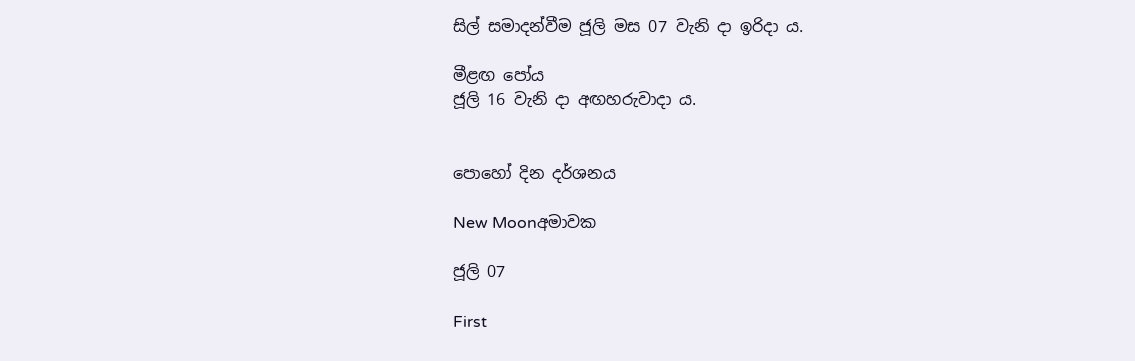සිල් සමාදන්වීම ජූලි මස 07 වැනි දා ඉරිදා ය.

මීළඟ පෝය
ජූලි 16 වැනි දා අඟහරුවාදා ය.


පොහෝ දින දර්ශනය

New Moonඅමාවක

ජූලි 07

First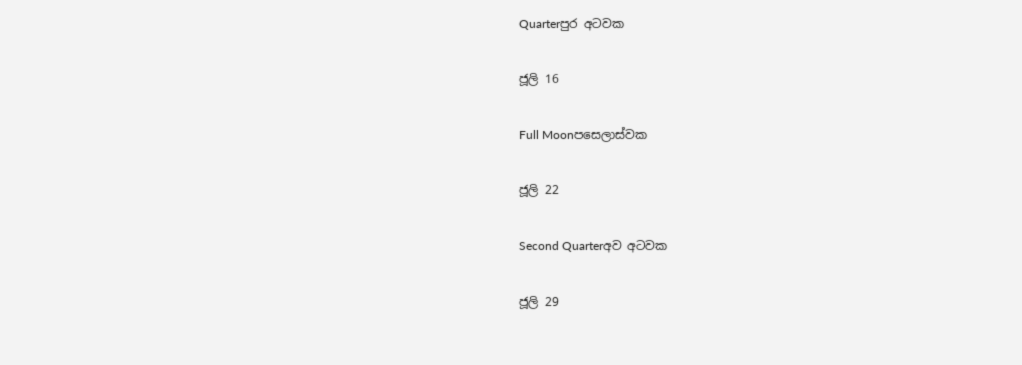Quarterපුර අටවක

ජූලි 16

Full Moonපසෙලාස්වක

ජූලි 22

Second Quarterඅව අටවක

ජූලි 29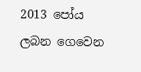2013 පෝය ලබන ගෙවෙන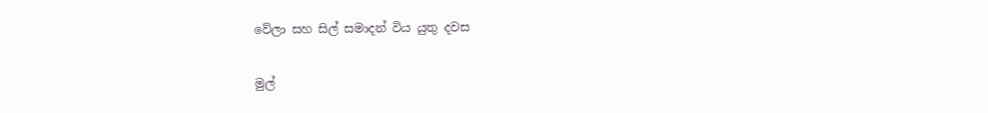වේලා සහ සිල් සමාදන් විය යුතු දවස


මුල්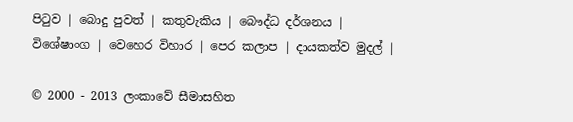පිටුව | බොදු පුවත් | කතුවැකිය | බෞද්ධ දර්ශනය | විශේෂාංග | වෙහෙර විහාර | පෙර කලාප | දායකත්ව මුදල් |

© 2000 - 2013 ලංකාවේ සීමාසහිත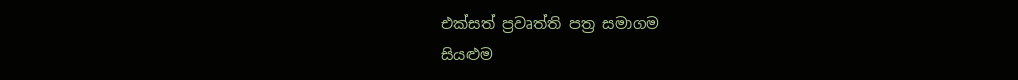එක්සත් ප්‍රවෘත්ති පත්‍ර සමාගම
සියළුම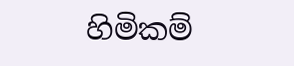හිමිකම්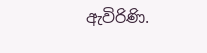ඇවිරිණි.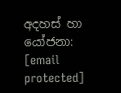අදහස් හා යෝජනා: [email protected]